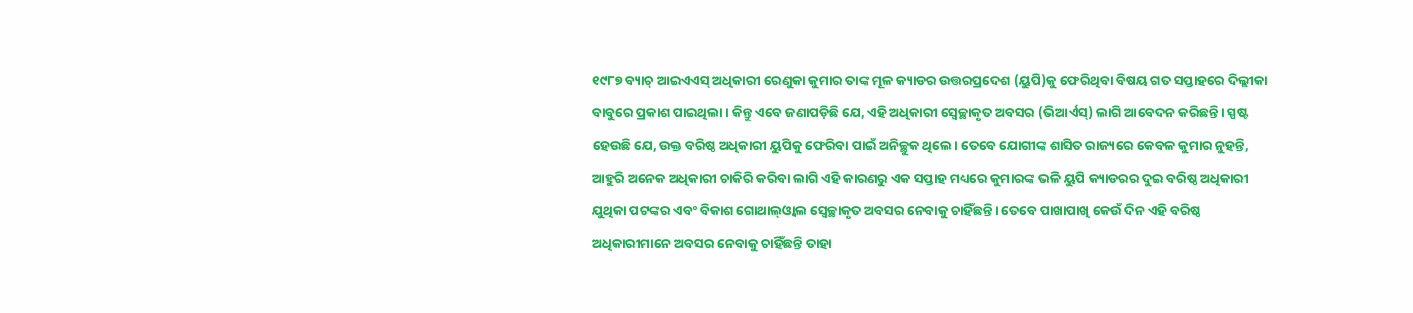୧୯୮୭ ବ୍ୟାଚ୍ ଆଇଏଏସ୍ ଅଧିକାରୀ ରେଣୁକା କୁମାର ତାଙ୍କ ମୂଳ କ୍ୟାଡର ଉତ୍ତରପ୍ରଦେଶ (ୟୁପି)କୁ ଫେରିଥିବା ବିଷୟ ଗତ ସପ୍ତାହରେ ଦିଲ୍ଲୀକା ବାବୁରେ ପ୍ରକାଶ ପାଇଥିଲା। କିନ୍ତୁ ଏବେ ଜଣାପଡ଼ିଛି ଯେ, ଏହି ଅଧିକାରୀ ସ୍ବେଚ୍ଛାକୃତ ଅବସର (ଭିଆର୍ଏସ୍) ଲାଗି ଆବେଦନ କରିଛନ୍ତି। ସ୍ପଷ୍ଟ ହେଉଛି ଯେ, ଉକ୍ତ ବରିଷ୍ଠ ଅଧିକାରୀ ୟୁପିକୁ ଫେରିବା ପାଇଁ ଅନିଚ୍ଛୁକ ଥିଲେ। ତେବେ ଯୋଗୀଙ୍କ ଶାସିତ ରାଜ୍ୟରେ କେବଳ କୁମାର ନୁହନ୍ତି, ଆହୁରି ଅନେକ ଅଧିକାରୀ ଚାକିରି କରିବା ଲାଗି ଏହି କାରଣରୁ ଏକ ସପ୍ତାହ ମଧ୍ୟରେ କୁମାରଙ୍କ ଭଳି ୟୁପି କ୍ୟାଡରର ଦୁଇ ବରିଷ୍ଠ ଅଧିକାରୀ ଯୁଥିକା ପଟଙ୍କର ଏବଂ ବିକାଶ ଗୋଥାଲ୍ଓ୍ବାଲ ସ୍ବେଚ୍ଛାକୃତ ଅବସର ନେବାକୁ ଚାହିଁଛନ୍ତି। ତେବେ ପାଖାପାଖି କେଉଁ ଦିନ ଏହି ବରିଷ୍ଠ ଅଧିକାରୀମାନେ ଅବସର ନେବାକୁ ଚାହିଁଛନ୍ତି ତାହା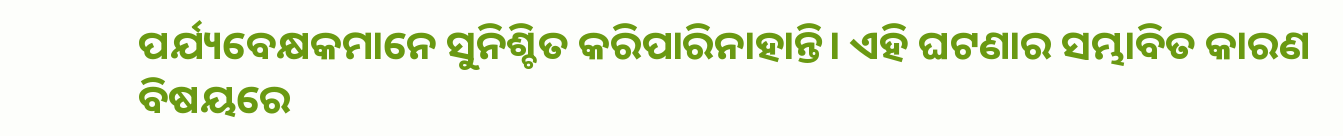ପର୍ଯ୍ୟବେକ୍ଷକମାନେ ସୁନିଶ୍ଚିତ କରିପାରିନାହାନ୍ତି। ଏହି ଘଟଣାର ସମ୍ଭାବିତ କାରଣ ବିଷୟରେ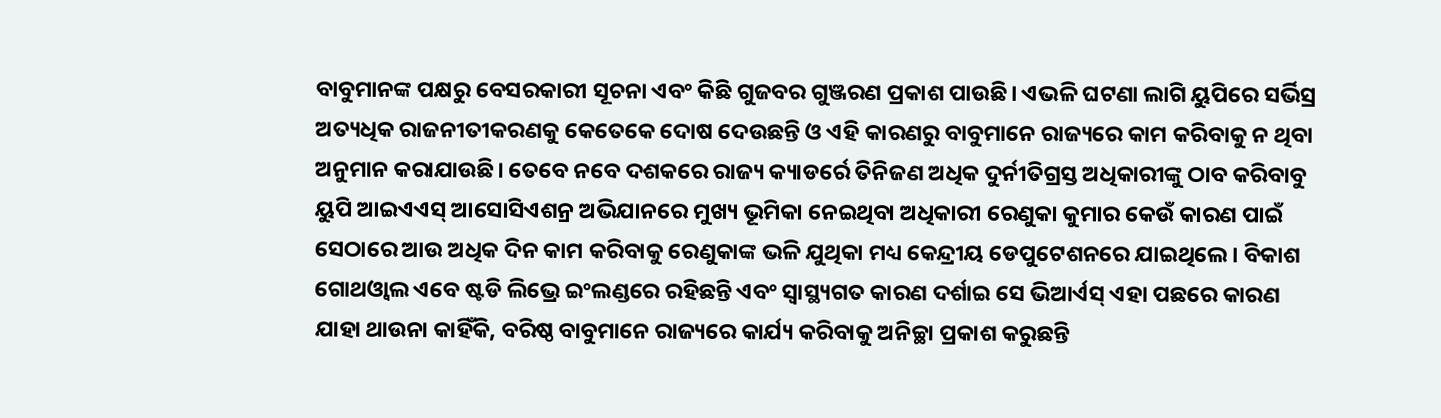ବାବୁମାନଙ୍କ ପକ୍ଷରୁ ବେସରକାରୀ ସୂଚନା ଏବଂ କିଛି ଗୁଜବର ଗୁଞ୍ଜରଣ ପ୍ରକାଶ ପାଉଛି। ଏଭଳି ଘଟଣା ଲାଗି ୟୁପିରେ ସର୍ଭିସ୍ର ଅତ୍ୟଧିକ ରାଜନୀତୀକରଣକୁ କେତେକେ ଦୋଷ ଦେଉଛନ୍ତି ଓ ଏହି କାରଣରୁ ବାବୁମାନେ ରାଜ୍ୟରେ କାମ କରିବାକୁ ନ ଥିବା ଅନୁମାନ କରାଯାଉଛି। ତେବେ ନବେ ଦଶକରେ ରାଜ୍ୟ କ୍ୟାଡର୍ରେ ତିନିଜଣ ଅଧିକ ଦୁର୍ନୀତିଗ୍ରସ୍ତ ଅଧିକାରୀଙ୍କୁ ଠାବ କରିବାବୁ ୟୁପି ଆଇଏଏସ୍ ଆସୋସିଏଶନ୍ର ଅଭିଯାନରେ ମୁଖ୍ୟ ଭୂମିକା ନେଇଥିବା ଅଧିକାରୀ ରେଣୁକା କୁମାର କେଉଁ କାରଣ ପାଇଁ ସେଠାରେ ଆଉ ଅଧିକ ଦିନ କାମ କରିବାକୁ ରେଣୁକାଙ୍କ ଭଳି ଯୁଥିକା ମଧ୍ୟ କେନ୍ଦ୍ରୀୟ ଡେପୁଟେଶନରେ ଯାଇଥିଲେ। ବିକାଶ ଗୋଥଓ୍ବାଲ ଏବେ ଷ୍ଟଡି ଲିଭ୍ରେ ଇଂଲଣ୍ଡରେ ରହିଛନ୍ତି ଏବଂ ସ୍ବାସ୍ଥ୍ୟଗତ କାରଣ ଦର୍ଶାଇ ସେ ଭିଆର୍ଏସ୍ ଏହା ପଛରେ କାରଣ ଯାହା ଥାଉନା କାହିଁକି, ବରିଷ୍ଠ ବାବୁମାନେ ରାଜ୍ୟରେ କାର୍ଯ୍ୟ କରିବାକୁ ଅନିଚ୍ଛା ପ୍ରକାଶ କରୁଛନ୍ତି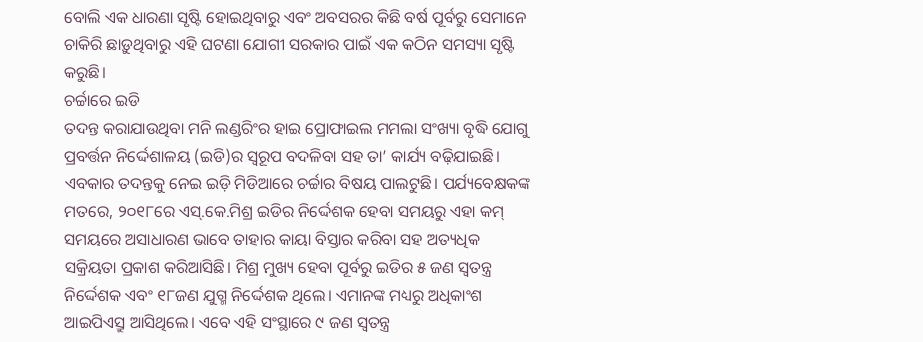ବୋଲି ଏକ ଧାରଣା ସୃଷ୍ଟି ହୋଇଥିବାରୁ ଏବଂ ଅବସରର କିଛି ବର୍ଷ ପୂର୍ବରୁ ସେମାନେ ଚାକିରି ଛାଡ଼ୁଥିବାରୁ ଏହି ଘଟଣା ଯୋଗୀ ସରକାର ପାଇଁ ଏକ କଠିନ ସମସ୍ୟା ସୃଷ୍ଟି କରୁଛି।
ଚର୍ଚ୍ଚାରେ ଇଡି
ତଦନ୍ତ କରାଯାଉଥିବା ମନି ଲଣ୍ଡରିଂର ହାଇ ପ୍ରୋଫାଇଲ ମମଲା ସଂଖ୍ୟା ବୃଦ୍ଧି ଯୋଗୁ ପ୍ରବର୍ତ୍ତନ ନିର୍ଦ୍ଦେଶାଳୟ (ଇଡି)ର ସ୍ବରୂପ ବଦଳିବା ସହ ତା’ କାର୍ଯ୍ୟ ବଢ଼ିଯାଇଛି। ଏବକାର ତଦନ୍ତକୁ ନେଇ ଇଡ଼ି ମିଡିଆରେ ଚର୍ଚ୍ଚାର ବିଷୟ ପାଲଟୁଛି। ପର୍ଯ୍ୟବେକ୍ଷକଙ୍କ ମତରେ, ୨୦୧୮ରେ ଏସ୍.କେ.ମିଶ୍ର ଇଡିର ନିର୍ଦ୍ଦେଶକ ହେବା ସମୟରୁ ଏହା କମ୍ ସମୟରେ ଅସାଧାରଣ ଭାବେ ତାହାର କାୟା ବିସ୍ତାର କରିବା ସହ ଅତ୍ୟଧିକ ସକ୍ରିୟତା ପ୍ରକାଶ କରିଆସିଛି। ମିଶ୍ର ମୁଖ୍ୟ ହେବା ପୂର୍ବରୁ ଇଡିର ୫ ଜଣ ସ୍ବତନ୍ତ୍ର ନିର୍ଦ୍ଦେଶକ ଏବଂ ୧୮ଜଣ ଯୁଗ୍ମ ନିର୍ଦ୍ଦେଶକ ଥିଲେ। ଏମାନଙ୍କ ମଧ୍ୟରୁ ଅଧିକାଂଶ ଆଇପିଏସ୍ରୁ ଆସିଥିଲେ। ଏବେ ଏହି ସଂସ୍ଥାରେ ୯ ଜଣ ସ୍ବତନ୍ତ୍ର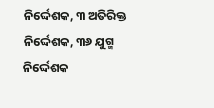ନିର୍ଦ୍ଦେଶକ, ୩ ଅତିରିକ୍ତ ନିର୍ଦ୍ଦେଶକ, ୩୬ ଯୁଗ୍ମ ନିର୍ଦ୍ଦେଶକ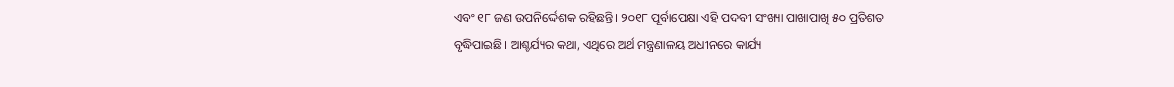ଏବଂ ୧୮ ଜଣ ଉପନିର୍ଦ୍ଦେଶକ ରହିଛନ୍ତି। ୨୦୧୮ ପୂର୍ବାପେକ୍ଷା ଏହି ପଦବୀ ସଂଖ୍ୟା ପାଖାପାଖି ୫୦ ପ୍ରତିଶତ ବୃଦ୍ଧିପାଇଛି। ଆଶ୍ଚର୍ଯ୍ୟର କଥା, ଏଥିରେ ଅର୍ଥ ମନ୍ତ୍ରଣାଳୟ ଅଧୀନରେ କାର୍ଯ୍ୟ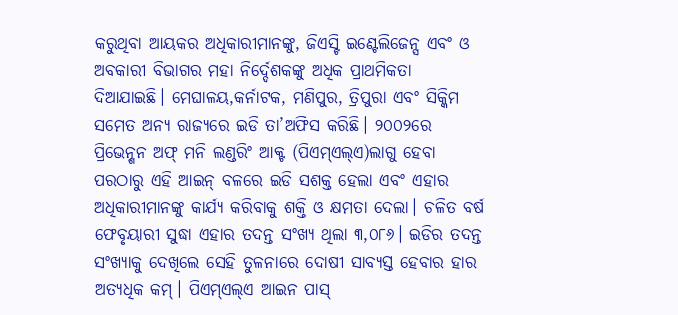କରୁଥିବା ଆୟକର ଅଧିକାରୀମାନଙ୍କୁ, ଜିଏସ୍ଟି ଇଣ୍ଟେଲିଜେନ୍ସ ଏବଂ ଓ ଅବକାରୀ ବିଭାଗର ମହା ନିର୍ଦ୍ଦେଶକଙ୍କୁ ଅଧିକ ପ୍ରାଥମିକତା ଦିଆଯାଇଛି। ମେଘାଳୟ,କର୍ନାଟକ, ମଣିପୁର, ତ୍ରିପୁରା ଏବଂ ସିକ୍କିମ ସମେତ ଅନ୍ୟ ରାଜ୍ୟରେ ଇଡି ତା’ଅଫିସ କରିଛି। ୨୦୦୨ରେ ପ୍ରିଭେନ୍ଶନ ଅଫ୍ ମନି ଲଣ୍ଡରିଂ ଆକ୍ଟ (ପିଏମ୍ଏଲ୍ଏ)ଲାଗୁ ହେବା ପରଠାରୁ ଏହି ଆଇନ୍ ବଳରେ ଇଡି ସଶକ୍ତ ହେଲା ଏବଂ ଏହାର ଅଧିକାରୀମାନଙ୍କୁ କାର୍ଯ୍ୟ କରିବାକୁ ଶକ୍ତି ଓ କ୍ଷମତା ଦେଲା। ଚଳିତ ବର୍ଷ ଫେବୃୟାରୀ ସୁଦ୍ଧା ଏହାର ତଦନ୍ତ ସଂଖ୍ୟ ଥିଲା ୩,୦୮୬। ଇଡିର ତଦନ୍ତ ସଂଖ୍ୟାକୁ ଦେଖିଲେ ସେହି ତୁଳନାରେ ଦୋଷୀ ସାବ୍ୟସ୍ତ ହେବାର ହାର ଅତ୍ୟଧିକ କମ୍। ପିଏମ୍ଏଲ୍ଏ ଆଇନ ପାସ୍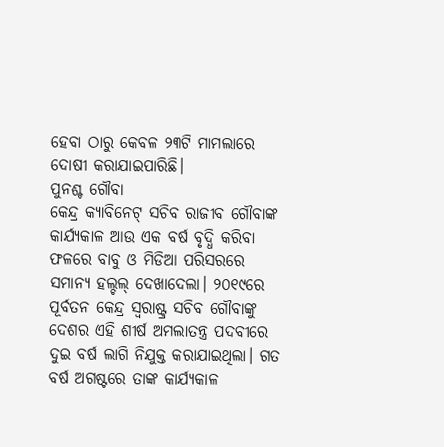ହେବା ଠାରୁ କେବଳ ୨୩ଟି ମାମଲାରେ ଦୋଷୀ କରାଯାଇପାରିଛି।
ପୁନଶ୍ଚ ଗୌବା
କେନ୍ଦ୍ର କ୍ୟାବିନେଟ୍ ସଚିବ ରାଜୀବ ଗୌବାଙ୍କ କାର୍ଯ୍ୟକାଳ ଆଉ ଏକ ବର୍ଷ ବୃଦ୍ଧି କରିବା ଫଳରେ ବାବୁ ଓ ମିଡିଆ ପରିସରରେ ସମାନ୍ୟ ହଲ୍ଚଲ୍ ଦେଖାଦେଲା। ୨୦୧୯ରେ ପୂର୍ବତନ କେନ୍ଦ୍ର ସ୍ବରାଷ୍ଟ୍ର ସଚିବ ଗୌବାଙ୍କୁ ଦେଶର ଏହି ଶୀର୍ଷ ଅମଲାତନ୍ତ୍ର ପଦବୀରେ ଦୁଇ ବର୍ଷ ଲାଗି ନିଯୁକ୍ତ କରାଯାଇଥିଲା। ଗତ ବର୍ଷ ଅଗଷ୍ଟରେ ତାଙ୍କ କାର୍ଯ୍ୟକାଳ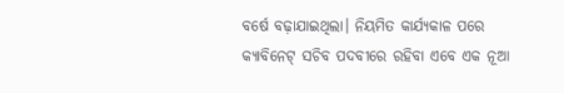ବର୍ଷେ ବଢ଼ାଯାଇଥିଲା। ନିୟମିତ କାର୍ଯ୍ୟକାଳ ପରେ କ୍ୟାବିନେଟ୍ ସଚିବ ପଦବୀରେ ରହିବା ଏବେ ଏକ ନୂଆ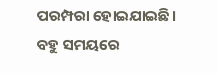ପରମ୍ପରା ହୋଇଯାଇଛି। ବହୁ ସମୟରେ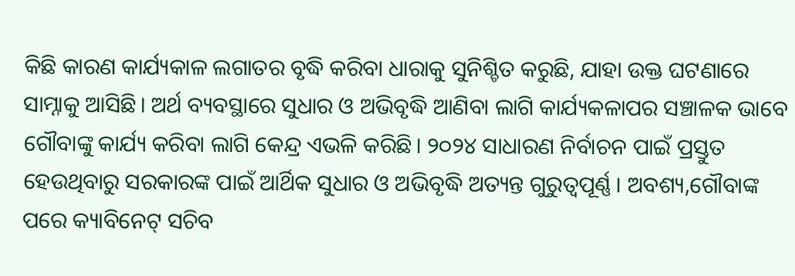କିଛି କାରଣ କାର୍ଯ୍ୟକାଳ ଲଗାତର ବୃଦ୍ଧି କରିବା ଧାରାକୁ ସୁନିଶ୍ଚିତ କରୁଛି, ଯାହା ଉକ୍ତ ଘଟଣାରେ ସାମ୍ନାକୁ ଆସିଛି। ଅର୍ଥ ବ୍ୟବସ୍ଥାରେ ସୁଧାର ଓ ଅଭିବୃଦ୍ଧି ଆଣିବା ଲାଗି କାର୍ଯ୍ୟକଳାପର ସଞ୍ଚାଳକ ଭାବେ ଗୌବାଙ୍କୁ କାର୍ଯ୍ୟ କରିବା ଲାଗି କେନ୍ଦ୍ର ଏଭଳି କରିଛି। ୨୦୨୪ ସାଧାରଣ ନିର୍ବାଚନ ପାଇଁ ପ୍ରସ୍ତୁତ ହେଉଥିବାରୁ ସରକାରଙ୍କ ପାଇଁ ଆର୍ଥିକ ସୁଧାର ଓ ଅଭିବୃଦ୍ଧି ଅତ୍ୟନ୍ତ ଗୁରୁତ୍ୱପୂର୍ଣ୍ଣ। ଅବଶ୍ୟ,ଗୌବାଙ୍କ ପରେ କ୍ୟାବିନେଟ୍ ସଚିବ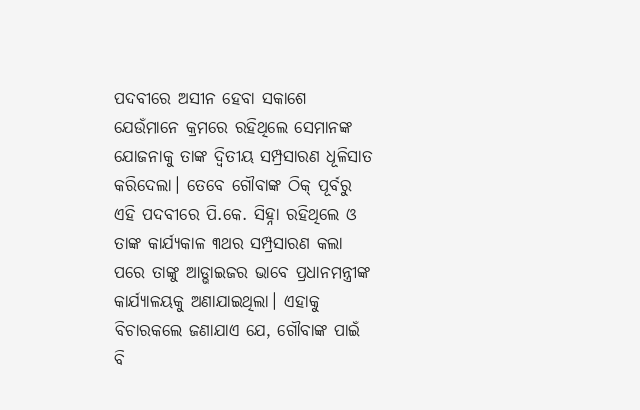ପଦବୀରେ ଅସୀନ ହେବା ସକାଶେ ଯେଉଁମାନେ କ୍ରମରେ ରହିଥିଲେ ସେମାନଙ୍କ ଯୋଜନାକୁ ତାଙ୍କ ଦ୍ୱିତୀୟ ସମ୍ପ୍ରସାରଣ ଧୂଳିସାତ କରିଦେଲା। ତେବେ ଗୌବାଙ୍କ ଠିକ୍ ପୂର୍ବରୁ ଏହି ପଦବୀରେ ପି.କେ. ସିହ୍ନା ରହିଥିଲେ ଓ ତାଙ୍କ କାର୍ଯ୍ୟକାଳ ୩ଥର ସମ୍ପ୍ରସାରଣ କଲା ପରେ ତାଙ୍କୁ ଆଡ୍ଭାଇଜର ଭାବେ ପ୍ରଧାନମନ୍ତ୍ରୀଙ୍କ କାର୍ଯ୍ୟାଳୟକୁ ଅଣାଯାଇଥିଲା। ଏହାକୁ ବିଚାରକଲେ ଜଣାଯାଏ ଯେ, ଗୌବାଙ୍କ ପାଇଁ ବି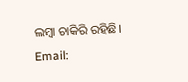ଲମ୍ବା ଚାକିରି ରହିଛି।
Email: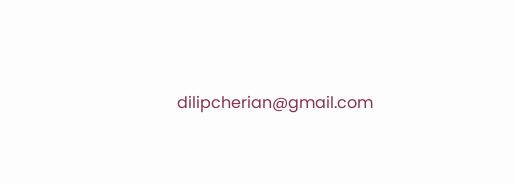dilipcherian@gmail.com